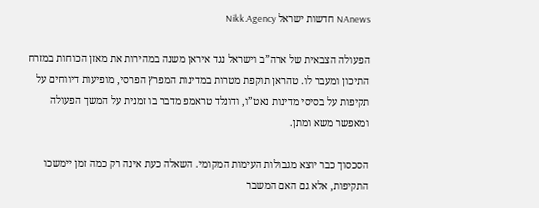NAnews חדשות ישראל Nikk.Agency

הפעולה הצבאית של ארה”ב וישראל נגד איראן משנה במהירות את מאזן הכוחות במזרח התיכון ומעבר לו. טהראן תוקפת מטרות במדינות המפרץ הפרסי, מופיעות דיווחים על תקיפות על בסיסי מדינות נאט”ו, ודונלד טראמפ מדבר בו זמנית על המשך הפעולה ומאפשר משא ומתן.

הסכסוך כבר יוצא מגבולות העימות המקומי. השאלה כעת אינה רק כמה זמן יימשכו התקיפות, אלא גם האם המשבר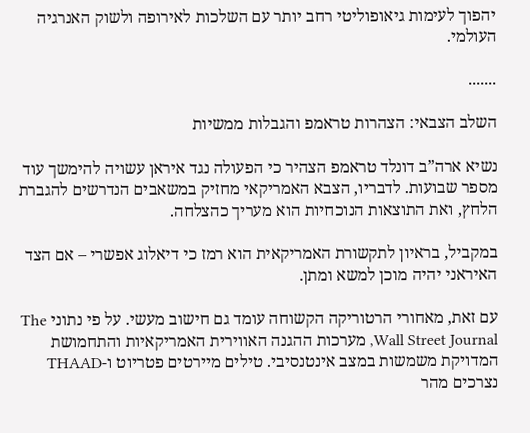יהפוך לעימות גיאופוליטי רחב יותר עם השלכות לאירופה ולשוק האנרגיה העולמי.

.......

השלב הצבאי: הצהרות טראמפ והגבלות ממשיות

נשיא ארה”ב דונלד טראמפ הצהיר כי הפעולה נגד איראן עשויה להימשך עוד מספר שבועות. לדבריו, הצבא האמריקאי מחזיק במשאבים הנדרשים להגברת הלחץ, ואת התוצאות הנוכחיות הוא מעריך כהצלחה.

במקביל, בראיון לתקשורת האמריקאית הוא רמז כי דיאלוג אפשרי – אם הצד האיראני יהיה מוכן למשא ומתן.

עם זאת, מאחורי הרטוריקה הקשוחה עומד גם חישוב מעשי. על פי נתוני The Wall Street Journal, מערכות ההגנה האווירית האמריקאיות והתחמושת המדויקת משמשות במצב אינטנסיבי. טילים מיירטים פטריוט ו-THAAD נצרכים מהר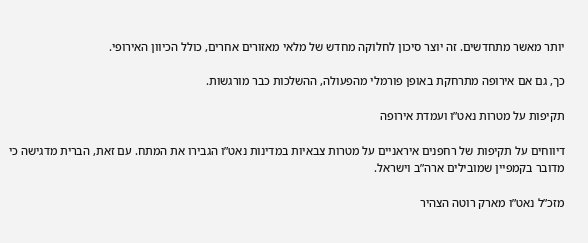יותר מאשר מתחדשים. זה יוצר סיכון לחלוקה מחדש של מלאי מאזורים אחרים, כולל הכיוון האירופי.

כך, גם אם אירופה מתרחקת באופן פורמלי מהפעולה, ההשלכות כבר מורגשות.

תקיפות על מטרות נאט”ו ועמדת אירופה

דיווחים על תקיפות של רחפנים איראניים על מטרות צבאיות במדינות נאט”ו הגבירו את המתח. עם זאת, הברית מדגישה כי מדובר בקמפיין שמובילים ארה”ב וישראל.

מזכ”ל נאט”ו מארק רוטה הצהיר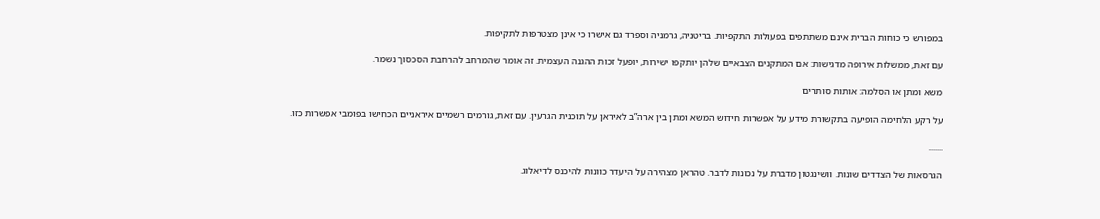במפורש כי כוחות הברית אינם משתתפים בפעולות התקפיות. בריטניה, גרמניה וספרד גם אישרו כי אינן מצטרפות לתקיפות.

עם זאת, ממשלות אירופה מדגישות: אם המתקנים הצבאיים שלהן יותקפו ישירות, יופעל זכות ההגנה העצמית. זה אומר שהמרחב להרחבת הסכסוך נשמר.

משא ומתן או הסלמה: אותות סותרים

על רקע הלחימה הופיעה בתקשורת מידע על אפשרות חידוש המשא ומתן בין ארה”ב לאיראן על תוכנית הגרעין. עם זאת, גורמים רשמיים איראניים הכחישו בפומבי אפשרות כזו.

.......

הגרסאות של הצדדים שונות. וושינגטון מדברת על נכונות לדבר. טהראן מצהירה על היעדר כוונות להיכנס לדיאלוג.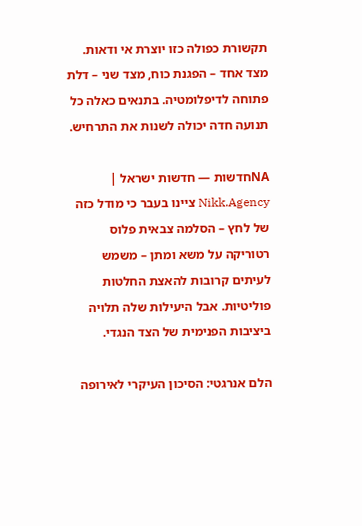תקשורת כפולה כזו יוצרת אי ודאות. מצד אחד – הפגנת כוח, מצד שני – דלת פתוחה לדיפלומטיה. בתנאים כאלה כל תנועה חדה יכולה לשנות את התרחיש.

NAחדשות — חדשות ישראל | Nikk.Agency ציינו בעבר כי מודל כזה של לחץ – הסלמה צבאית פלוס רטוריקה על משא ומתן – משמש לעיתים קרובות להאצת החלטות פוליטיות. אבל היעילות שלה תלויה ביציבות הפנימית של הצד הנגדי.

הלם אנרגטי: הסיכון העיקרי לאירופה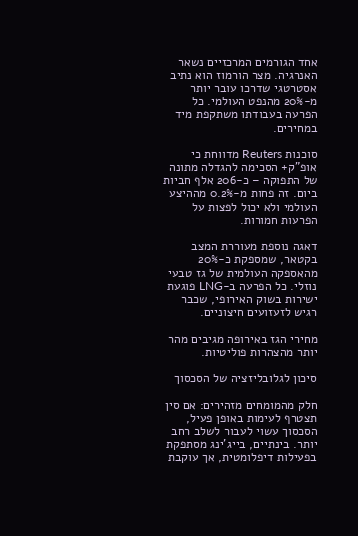אחד הגורמים המרכזיים נשאר האנרגיה. מצר הורמוז הוא נתיב אסטרטגי שדרכו עובר יותר מ-20% מהנפט העולמי. כל הפרעה בעבודתו משתקפת מיד במחירים.

סוכנות Reuters מדווחת כי אופ”ק+ הסכימה להגדלה מתונה של התפוקה – כ-206 אלף חביות ביום. זה פחות מ-0.2% מההיצע העולמי ולא יכול לפצות על הפרעות חמורות.

דאגה נוספת מעוררת המצב בקטאר, שמספקת כ-20% מהאספקה העולמית של גז טבעי נוזלי. כל הפרעה ב-LNG פוגעת ישירות בשוק האירופי, שכבר רגיש לזעזועים חיצוניים.

מחירי הגז באירופה מגיבים מהר יותר מהצהרות פוליטיות.

סיכון לגלובליזציה של הסכסוך

חלק מהמומחים מזהירים: אם סין תצטרף לעימות באופן פעיל, הסכסוך עשוי לעבור לשלב רחב יותר. בינתיים, בייג’ינג מסתפקת בפעילות דיפלומטית, אך עוקבת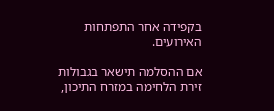בקפידה אחר התפתחות האירועים.

אם ההסלמה תישאר בגבולות זירת הלחימה במזרח התיכון,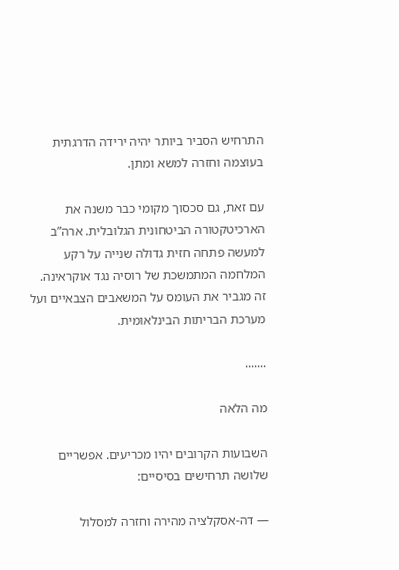התרחיש הסביר ביותר יהיה ירידה הדרגתית בעוצמה וחזרה למשא ומתן.

עם זאת, גם סכסוך מקומי כבר משנה את הארכיטקטורה הביטחונית הגלובלית. ארה”ב למעשה פתחה חזית גדולה שנייה על רקע המלחמה המתמשכת של רוסיה נגד אוקראינה. זה מגביר את העומס על המשאבים הצבאיים ועל מערכת הבריתות הבינלאומית.

.......

מה הלאה

השבועות הקרובים יהיו מכריעים. אפשריים שלושה תרחישים בסיסיים:

— דה-אסקלציה מהירה וחזרה למסלול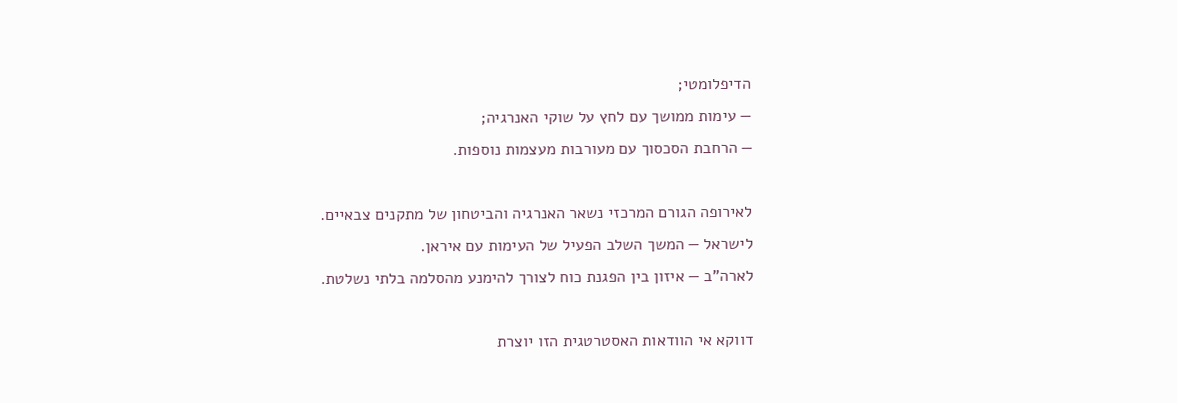הדיפלומטי;
— עימות ממושך עם לחץ על שוקי האנרגיה;
— הרחבת הסכסוך עם מעורבות מעצמות נוספות.

לאירופה הגורם המרכזי נשאר האנרגיה והביטחון של מתקנים צבאיים.
לישראל — המשך השלב הפעיל של העימות עם איראן.
לארה”ב — איזון בין הפגנת כוח לצורך להימנע מהסלמה בלתי נשלטת.

דווקא אי הוודאות האסטרטגית הזו יוצרת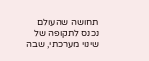תחושה שהעולם נכנס לתקופה של שינוי מערכתי, שבה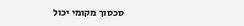סכסוך מקומי יכול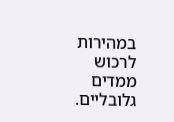במהירות לרכוש ממדים גלובליים.